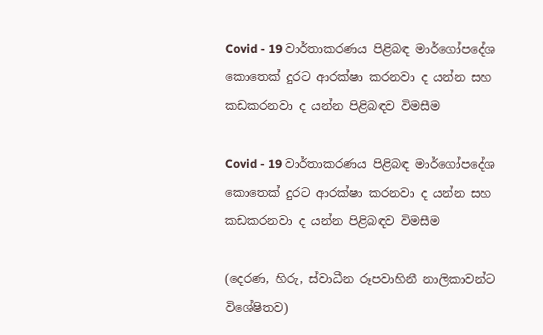Covid - 19 වාර්තාකරණය පිළිබඳ මාර්ගෝපදේශ කොතෙක් දුරට ආරක්ෂා කරනවා ද යන්න සහ කඩකරනවා ද යන්න පිළිබඳව විමසීම

Covid - 19 වාර්තාකරණය පිළිබඳ මාර්ගෝපදේශ කොතෙක් දුරට ආරක්ෂා කරනවා ද යන්න සහ කඩකරනවා ද යන්න පිළිබඳව විමසීම

(දෙරණ, හිරු, ස්වාධීන රූපවාහිනී නාලිකාවන්ට විශේෂිතව)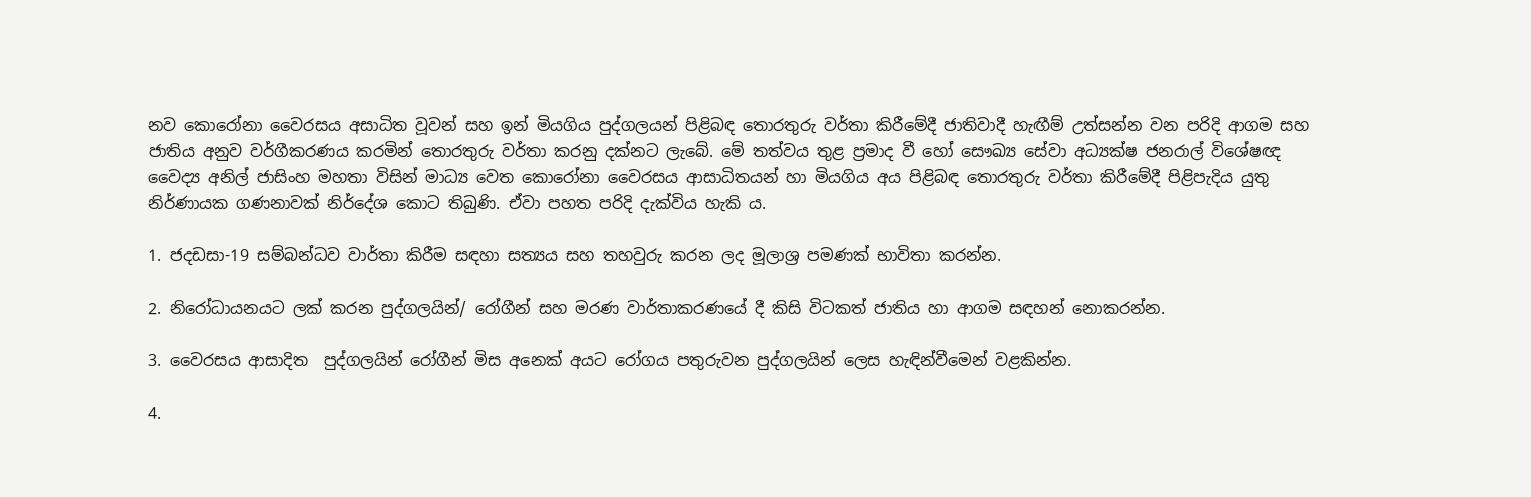නව කොරෝනා වෛරසය අසාධිත වූවන් සහ ඉන් මියගිය පුද්ගලයන් පිළිබඳ තොරතුරු වර්තා කිරීමේදී ජාතිවාදී හැඟීම් උත්සන්න වන පරිදි ආගම සහ ජාතිය අනුව වර්ගීකරණය කරමින් තොරතුරු වර්තා කරනු දක්නට ලැබේ. මේ තත්වය තුළ ප්‍රමාද වී හෝ සෞඛ්‍ය සේවා අධ්‍යක්ෂ ජනරාල් විශේෂඥ වෛද්‍ය අනිල් ජාසිංහ මහතා විසින් මාධ්‍ය වෙත කොරෝනා වෛරසය ආසාධිතයන් හා මියගිය අය පිළිබඳ තොරතුරු වර්තා කිරීමේදී පිළිපැදිය යුතු නිර්ණායක ගණනාවක් නිර්දේශ කොට තිබුණි. ඒවා පහත පරිදි දැක්විය හැකි ය.

1. ජදඩසා-19 සම්බන්ධව වාර්තා කිරීම සඳහා සත්‍යය සහ තහවුරු කරන ලද මූලාශ්‍ර පමණක් භාවිතා කරන්න.

2. නිරෝධායනයට ලක් කරන පුද්ගලයින්/ රෝගීන් සහ මරණ වාර්තාකරණයේ දී කිසි විටකත් ජාතිය හා ආගම සඳහන් නොකරන්න.

3. වෛරසය ආසාදිත  පුද්ගලයින් රෝගීන් මිස අනෙක් අයට රෝගය පතුරුවන පුද්ගලයින් ලෙස හැඳින්වීමෙන් වළකින්න.

4.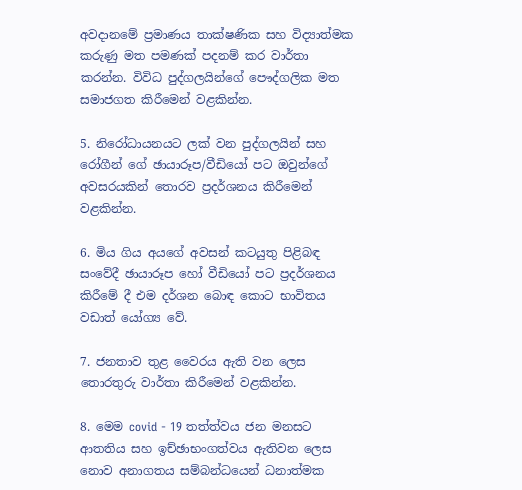අවදානමේ ප්‍රමාණය තාක්ෂණික සහ විද්‍යාත්මක කරුණු මත පමණක් පදනම් කර වාර්තා කරන්න. විවිධ පුද්ගලයින්ගේ පෞද්ගලික මත සමාජගත කිරීමෙන් වළකින්න.

5. නිරෝධායනයට ලක් වන පුද්ගලයින් සහ රෝගීන් ගේ ඡායාරූප/වීඩියෝ පට ඔවුන්ගේ අවසරයකින් තොරව ප්‍රදර්ශනය කිරීමෙන් වළකින්න.

6. මිය ගිය අයගේ අවසන් කටයුතු පිළිබඳ සංවේදී ඡායාරූප හෝ වීඩියෝ පට ප්‍රදර්ශනය කිරීමේ දී එම දර්ශන බොඳ කොට භාවිතය වඩාත් යෝග්‍ය වේ.

7. ජනතාව තුළ වෛරය ඇති වන ලෙස තොරතුරු වාර්තා කිරීමෙන් වළකින්න.

8. මෙම covid - 19 තත්ත්වය ජන මනසට ආතතිය සහ ඉච්ඡාභංගත්වය ඇතිවන ලෙස නොව අනාගතය සම්බන්ධයෙන් ධනාත්මක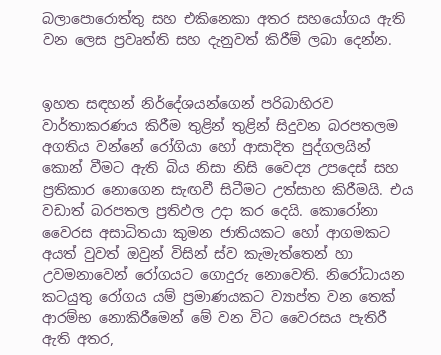බලාපොරොත්තු සහ එකිනෙකා අතර සහයෝගය ඇති වන ලෙස ප්‍රවෘත්ති සහ දැනුවත් කිරීම් ලබා දෙන්න.


ඉහත සඳහන් නිර්දේශයන්ගෙන් පරිබාහිරව වාර්තාකරණය කිරීම තුළින් තුළින් සිදුවන බරපතලම අගතිය වන්නේ රෝගියා හෝ ආසාදිත පුද්ගලයින් කොන් වීමට ඇති බිය නිසා නිසි වෛද්‍ය උපදෙස් සහ ප්‍රතිකාර නොගෙන සැඟවී සිටීමට උත්සාහ කිරීමයි. එය වඩාත් බරපතල ප්‍රතිඵල උදා කර දෙයි. කොරෝනා වෛරස අසාධිතයා කුමන ජාතියකට හෝ ආගමකට අයත් වුවත් ඔවුන් විසින් ස්ව කැමැත්තෙන් හා උවමනාවෙන් රෝගයට ගොදුරු නොවෙති. නිරෝධායන කටයුතු රෝගය යම් ප්‍රමාණයකට ව්‍යාප්ත වන තෙක් ආරම්භ නොකිරීමෙන් මේ වන විට වෛරසය පැතිරී ඇති අතර,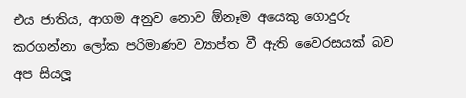එය ජාතිය, ආගම අනුව නොව ඕනෑම අයෙකු ගොදුරු කරගන්නා ලෝක පරිමාණව ව්‍යාප්ත වී ඇති වෛරසයක් බව අප සියලූ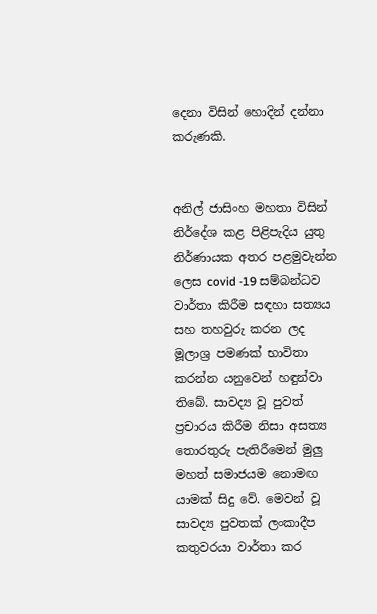දෙනා විසින් හොදින් දන්නා කරුණකි.


අනිල් ජාසිංහ මහතා විසින් නිර්දේශ කළ පිළිපැදිය යුතු නිර්ණායක අතර පළමුවැන්න ලෙස covid -19 සම්බන්ධව වාර්තා කිරීම සඳහා සත්‍යය සහ තහවුරු කරන ලද මූලාශ්‍ර පමණක් භාවිතා කරන්න යනුවෙන් හඳුන්වා තිබේ. සාවද්‍ය වූ පුවත් ප්‍රචාරය කිරීම නිසා අසත්‍ය තොරතුරු පැතිරීමෙන් මුලු මහත් සමාජයම නොමඟ යාමක් සිදු වේ. මෙවන් වූ සාවද්‍ය පුවතක් ලංකාදීප කතුවරයා වාර්තා කර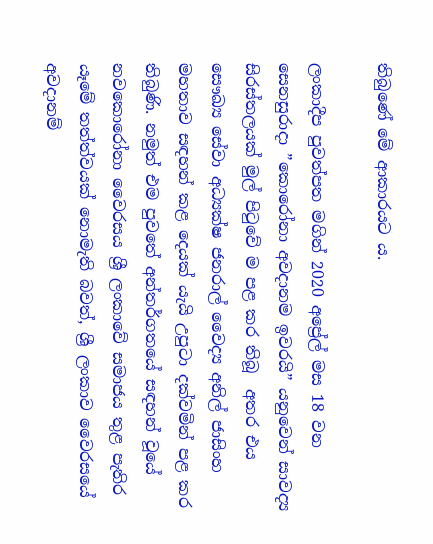තිබුණේ මේ ආකාරයට ය.

ලංකාදීප පුවත්පත මගින් 2020 අප්‍රේල් මස 18 වන සෙනසුරාදා ”කොරෝනා අවදානම ඉවරයි” යනුවෙන් සාවද්‍ය සිරස්තලයක් මුල් පිටුවේ ම පළ කර තිබූ  අතර එය සෞඛ්‍ය සේවා අධ්‍යක්ෂ ජනරාල් වෛද්‍ය අනිල් ජාසිංහ මහතාව සඳහන් කළ දෙයක් යැයි උපුටා දක්වමින් පළ කර තිබුණි. නමුත් එම පුවතේ අන්තර්ගතයේ සඳහන් වූයේ නවකොරෝනා වෛරසය ශ්‍රී ලංකාවේ සමාජය තුළ පැතිර යෑමේ තත්ත්වයක් නොමැති බවත්, ශ්‍රී ලංකාව වෛරසයේ අවදානම්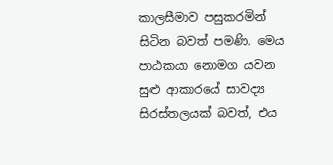කාලසීමාව පසුකරමින් සිටින බවත් පමණි. මෙය පාඨකයා නොමග යවන සුළු ආකාරයේ සාවද්‍ය සිරස්තලයක් බවත්, එය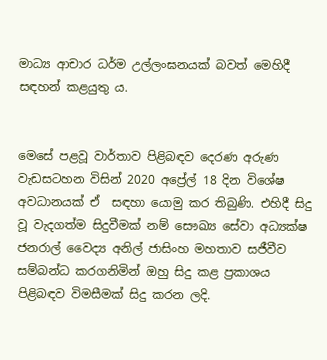මාධ්‍ය ආචාර ධර්ම උල්ලංඝනයක් බවත් මෙහිදී සඳහන් කළයුතු ය.


මෙසේ පළවූ වාර්තාව පිළිබඳව දෙරණ අරුණ වැඩසටහන විසින් 2020 අප්‍රේල් 18 දින විශේෂ අවධානයක් ඒ  සඳහා යොමු කර තිබුණි. එහිදී සිදු වූ වැදගත්ම සිදුවීමක් නම් සෞඛ්‍ය සේවා අධ්‍යක්ෂ ජනරාල් වෛද්‍ය අනිල් ජාසිංහ මහතාව සජීවීව සම්බන්ධ කරගනිමින් ඔහු සිදු කළ ප්‍රකාශය පිළිබඳව විමසීමක් සිදු කරන ලදි.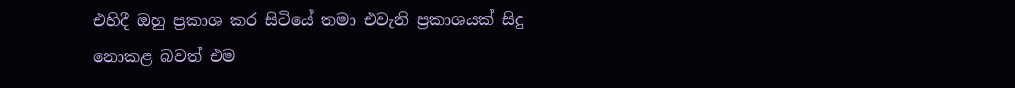එහිදී ඔහු ප්‍රකාශ කර සිටියේ තමා එවැනි ප්‍රකාශයක් සිදු නොකළ බවත් එම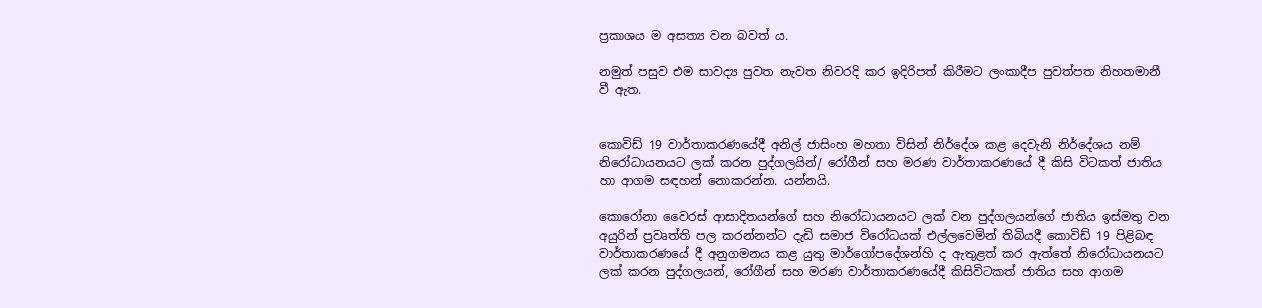ප්‍රකාශය ම අසත්‍ය වන බවත් ය.

නමුත් පසුව එම සාවද්‍ය පුවත නැවත නිවරදි කර ඉදිරිපත් කිරීමට ලංකාදීප පුවත්පත නිහතමානී වී ඇත.


කොවිඩ් 19 වාර්තාකරණයේදී අනිල් ජාසිංහ මහතා විසින් නිර්දේශ කළ දෙවැනි නිර්දේශය නම් නිරෝධායනයට ලක් කරන පුද්ගලයින්/ රෝගීන් සහ මරණ වාර්තාකරණයේ දී කිසි විටකත් ජාතිය හා ආගම සඳහන් නොකරන්න. යන්නයි.

කොරෝනා වෛරස් ආසාදිතයන්ගේ සහ නිරෝධායනයට ලක් වන පුද්ගලයන්ගේ ජාතිය ඉස්මතු වන අයුරින් ප්‍රවෘත්ති පල කරන්නන්ට දැඩි සමාජ විරෝධයක් එල්ලවෙමින් තිබියදී කොවිඩ් 19 පිළිබඳ වාර්තාකරණයේ දී අනුගමනය කළ යුතු මාර්ගෝපදේශන්හි ද ඇතුළත් කර ඇත්තේ නිරෝධායනයට ලක් කරන පුද්ගලයන්, රෝගීන් සහ මරණ වාර්තාකරණයේදී කිසිවිටකත් ජාතිය සහ ආගම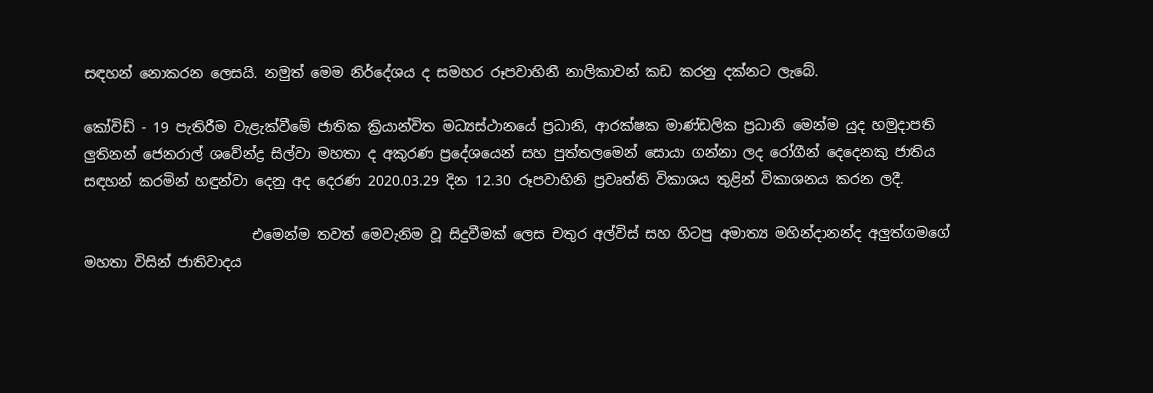සඳහන් නොකරන ලෙසයි. නමුත් මෙම නිර්දේශය ද සමහර රූපවාහිනී නාලිකාවන් කඩ කරනු දක්නට ලැබේ.

කෝවිඩ් - 19 පැතිරීම වැළැක්වීමේ ජාතික ක්‍රියාන්විත මධ්‍යස්ථානයේ ප්‍රධානි, ආරක්ෂක මාණ්ඩලික ප්‍රධානි මෙන්ම යුද හමුදාපති ලුතිනන් ජෙනරාල් ශවේන්ද්‍ර සිල්වා මහතා ද අකුරණ ප්‍රදේශයෙන් සහ පුත්තලමෙන් සොයා ගන්නා ලද රෝගීන් දෙදෙනකු ජාතිය සඳහන් කරමින් හඳුන්වා දෙනු අද දෙරණ 2020.03.29 දින 12.30 රූපවාහිනි ප්‍රවෘත්ති විකාශය තුළින් විකාශනය කරන ලදී.

                        එමෙන්ම තවත් මෙවැනිම වූ සිදුවීමක් ලෙස චතුර අල්විස් සහ හිටපු අමාත්‍ය මහින්දානන්ද අලුත්ගමගේ මහතා විසින් ජාතිවාදය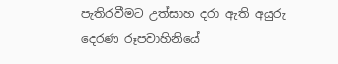පැතිරවීමට උත්සාහ දරා ඇති අයුරු දෙරණ රූපවාහිනියේ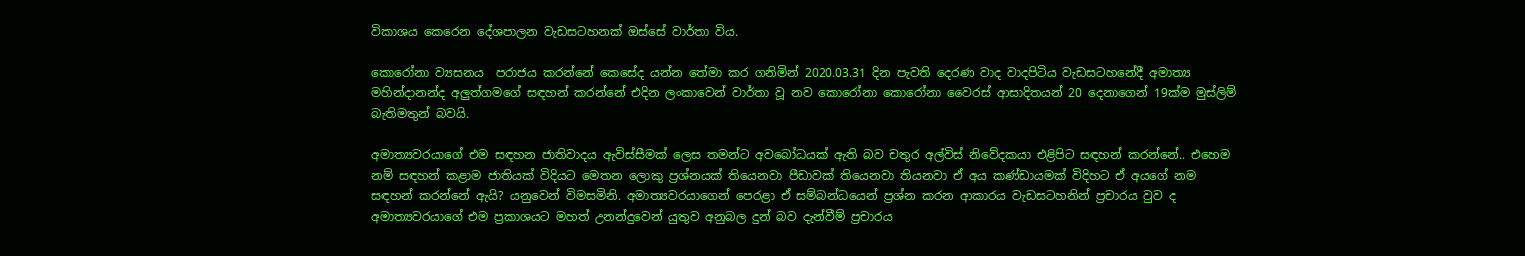විකාශය කෙරෙන දේශපාලන වැඩසටහනක් ඔස්සේ වාර්තා විය.

කොරෝනා ව්‍යසනය  පරාජය කරන්නේ කෙසේද යන්න තේමා කර ගනිමින් 2020.03.31 දින පැවති දෙරණ වාද වාදපිටිය වැඩසටහනේදී අමාත්‍ය මහින්දානන්ද අලුත්ගමගේ සඳහන් කරන්නේ එදින ලංකාවෙන් වාර්තා වූ නව කොරෝනා කොරෝනා වෛරස් ආසාදිතයන් 20 දෙනාගෙන් 19ක්ම මුස්ලිම් බැතිමතුන් බවයි.

අමාත්‍යවරයාගේ එම සඳහන ජාතිවාදය ඇවිස්සීමක් ලෙස තමන්ට අවබෝධයක් ඇති බව චතුර අල්විස් නිවේදකයා එළිපිට සඳහන් කරන්නේ.. එහෙම නම් සඳහන් කළාම ජාතියක් විදියට මෙතන ලොකු ප්‍රශ්නයක් තියෙනවා පීඩාවක් තියෙනවා තියනවා ඒ අය කණ්ඩායමක් විදිහට ඒ අයගේ නම සඳහන් කරන්නේ ඇයි? යනුවෙන් විමසමිනි. අමාත්‍යවරයාගෙන් පෙරළා ඒ සම්බන්ධයෙන් ප්‍රශ්න කරන ආකාරය වැඩසටහනින් ප්‍රචාරය වුව ද අමාත්‍යවරයාගේ එම ප්‍රකාශයට මහත් උනන්දුවෙන් යුතුව අනුබල දුන් බව දැන්වීම් ප්‍රචාරය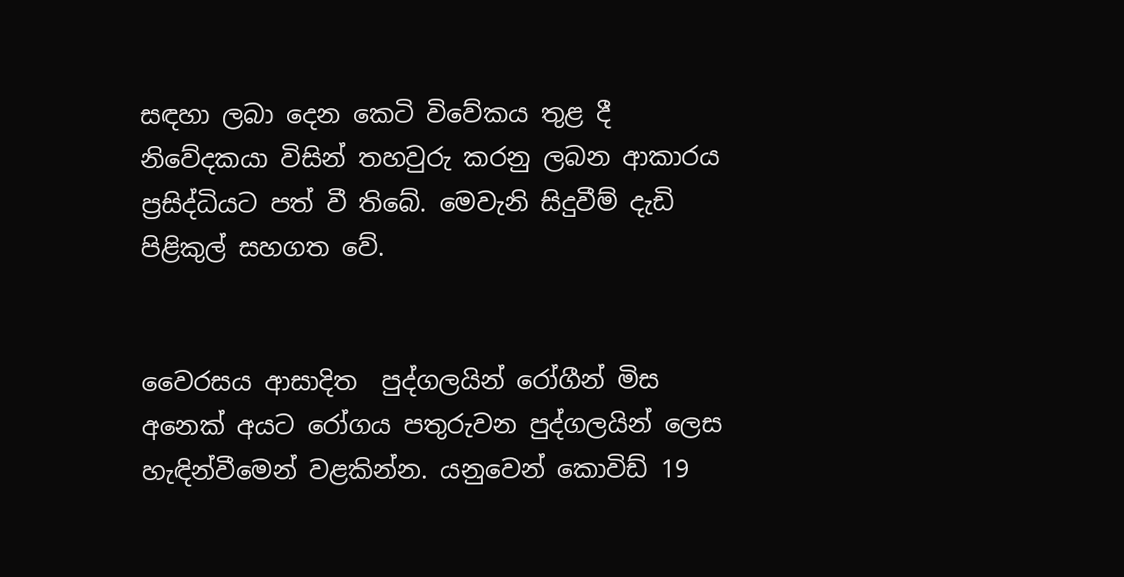සඳහා ලබා දෙන කෙටි විවේකය තුළ දී නිවේදකයා විසින් තහවුරු කරනු ලබන ආකාරය ප්‍රසිද්ධියට පත් වී තිබේ. මෙවැනි සිදුවීම් දැඩි පිළිකුල් සහගත වේ.


වෛරසය ආසාදිත  පුද්ගලයින් රෝගීන් මිස අනෙක් අයට රෝගය පතුරුවන පුද්ගලයින් ලෙස හැඳින්වීමෙන් වළකින්න. යනුවෙන් කොවිඩ් 19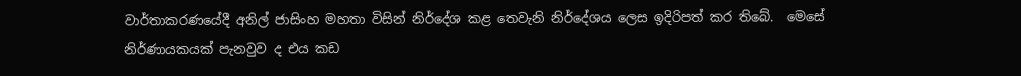වාර්තාකරණයේදී අනිල් ජාසිංහ මහතා විසින් නිර්දේශ කළ තෙවැනි නිර්දේශය ලෙස ඉදිරිපත් කර තිබේ.  මෙසේ නිර්ණායකයක් පැනවුව ද එය කඩ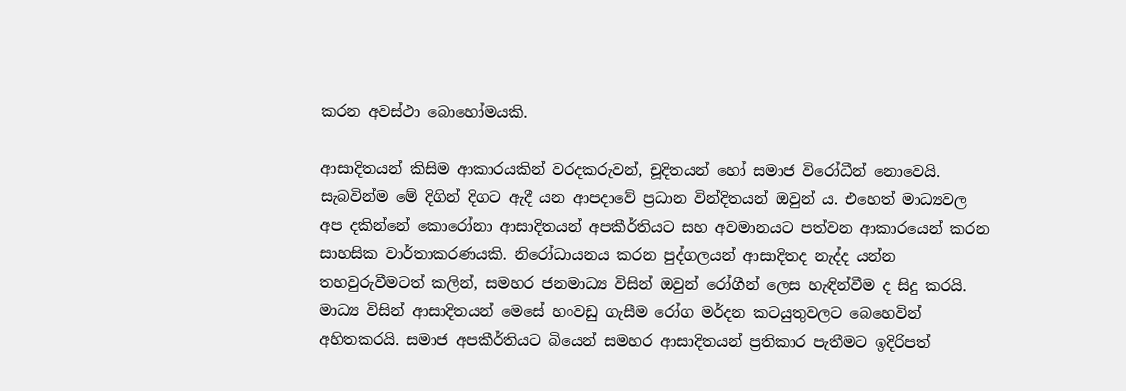කරන අවස්ථා බොහෝමයකි.

ආසාදිතයන් කිසිම ආකාරයකින් වරදකරුවන්, චූදිතයන් හෝ සමාජ විරෝධීන් නොවෙයි. සැබවින්ම මේ දිගින් දිගට ඇදී යන ආපදාවේ ප්‍රධාන වින්දිතයන් ඔවුන් ය. එහෙත් මාධ්‍යවල අප දකින්නේ කොරෝනා ආසාදිතයන් අපකීර්තියට සහ අවමානයට පත්වන ආකාරයෙන් කරන සාහසික වාර්තාකරණයකි. නිරෝධායනය කරන පුද්ගලයන් ආසාදිතද නැද්ද යන්න තහවුරුවීමටත් කලින්, සමහර ජනමාධ්‍ය විසින් ඔවුන් රෝගීන් ලෙස හැඳින්වීම ද සිදු කරයි. මාධ්‍ය විසින් ආසාදිතයන් මෙසේ හංවඩු ගැසීම රෝග මර්දන කටයුතුවලට බෙහෙවින් අහිතකරයි. සමාජ අපකීර්තියට බියෙන් සමහර ආසාදිතයන් ප්‍රතිකාර පැතීමට ඉදිරිපත්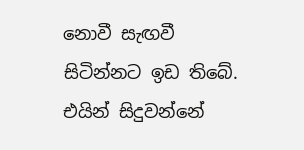නොවී සැඟවී සිටින්නට ඉඩ තිබේ. එයින් සිදුවන්නේ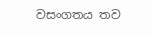වසංගතය තව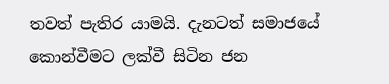තවත් පැතිර යාමයි. දැනටත් සමාජයේ කොන්වීමට ලක්වී සිටින ජන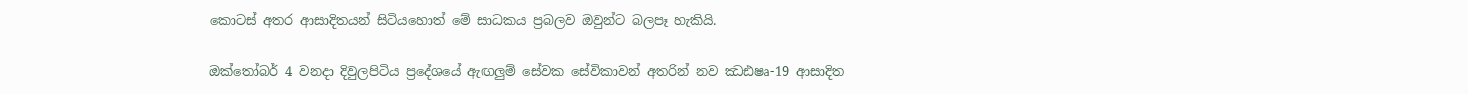කොටස් අතර ආසාදිතයන් සිටියහොත් මේ සාධකය ප්‍රබලව ඔවුන්ට බලපෑ හැකියි.

ඔක්තෝබර් 4 වනදා දිවුලපිටිය ප්‍රදේශයේ ඇඟලුම් සේවක සේවිකාවන් අතරින් නව ඣඪෂෘ-19 ආසාදිත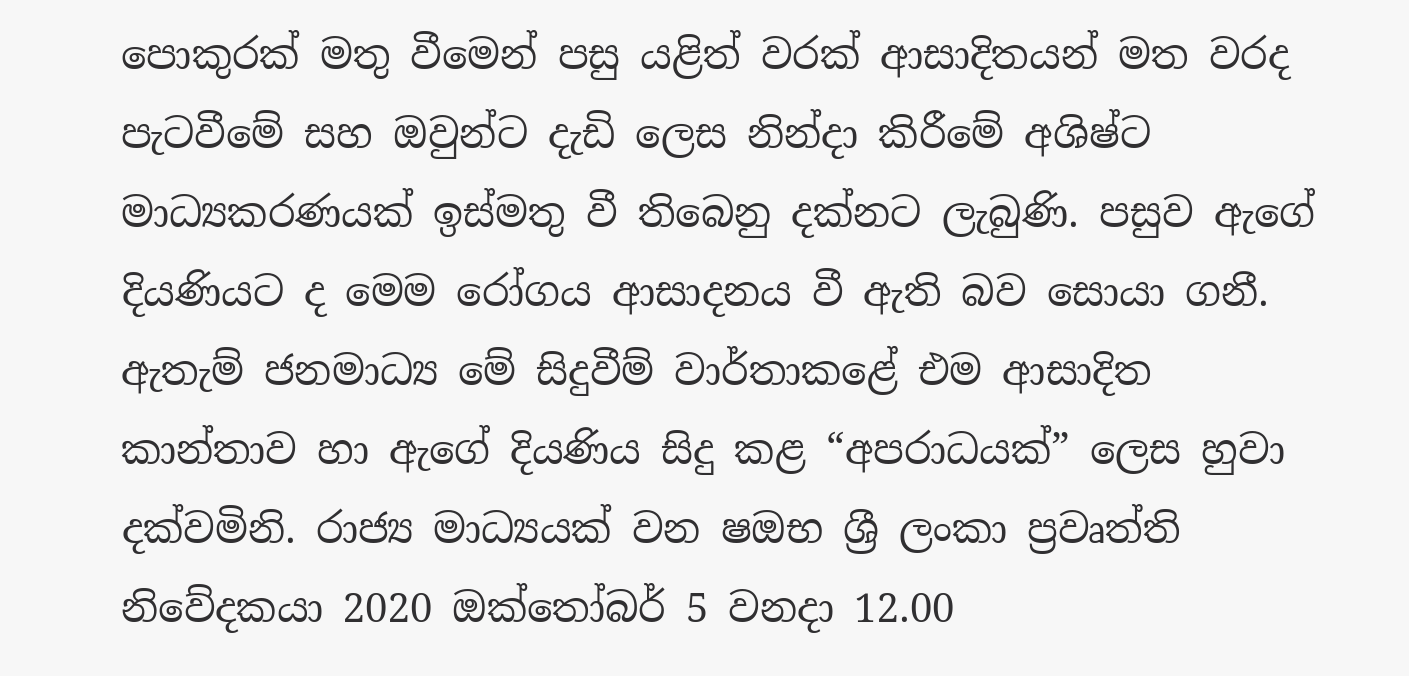පොකුරක් මතු වීමෙන් පසු යළිත් වරක් ආසාදිතයන් මත වරද පැටවීමේ සහ ඔවුන්ට දැඩි ලෙස නින්දා කිරීමේ අශිෂ්ට මාධ්‍යකරණයක් ඉස්මතු වී තිබෙනු දක්නට ලැබුණි. පසුව ඇගේ දියණියට ද මෙම රෝගය ආසාදනය වී ඇති බව සොයා ගනී. ඇතැම් ජනමාධ්‍ය මේ සිදුවීම් වාර්තාකළේ එම ආසාදිත කාන්තාව හා ඇගේ දියණිය සිදු කළ “අපරාධයක්” ලෙස හුවා දක්වමිනි. රාජ්‍ය මාධ්‍යයක් වන ෂඔභ ශ්‍රී ලංකා ප්‍රවෘත්ති නිවේදකයා 2020 ඔක්තෝබර් 5 වනදා 12.00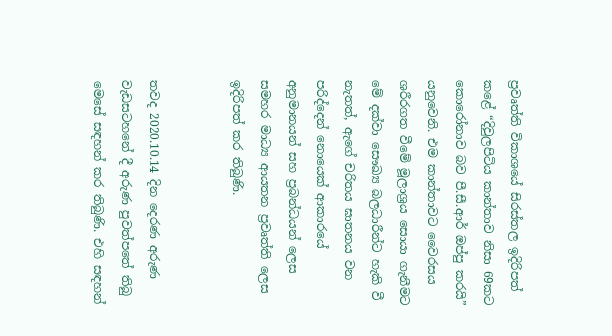ප්‍රවෘත්ති විකාශයේ සිරස්තල ඉදිරිපත් කළේ “දිවුලපිටිය කාන්තාව නිසා 69කට කොරෝනාව බව පී.සී.ආර් ඔප්පු කරයි” යනුවෙනි. එම කාන්තාවට වෛරසය ශරීරගත වීමේ මූලාශ්‍රය සොයා ගැනීමට මේ දක්වා සෞඛ්‍ය බලධාරීන්ට හැකි වී නැතත්, ඇගේ චරිතය ඝාතනය වන පරිද්දෙන් නොයෙක් ආකාරයේ අනුමානයන් සහ ප්‍රබන්ධයන් ලෙස සමහර මාධ්‍ය ආයතන ප්‍රවෘත්ති ලෙස ඉදිරිපත් කර තිබුණි.


තවද 2020.10.14 දින දෙරණ අරුණ වැඩසටහනේ දී අරුණ පුවත්පතේ තිබු මෙසේ සඳහන් කර තිබුණි. එහි සඳහන්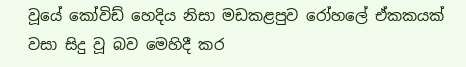වූයේ කෝවිඩ් හෙදිය නිසා මඩකළපුව රෝහලේ ඒකකයක් වසා සිදු වූ බව මෙහිදී කර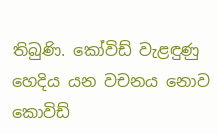තිබුණි. කෝවිඩ් වැළඳුණු හෙදිය යන වචනය නොව කොවිඩ්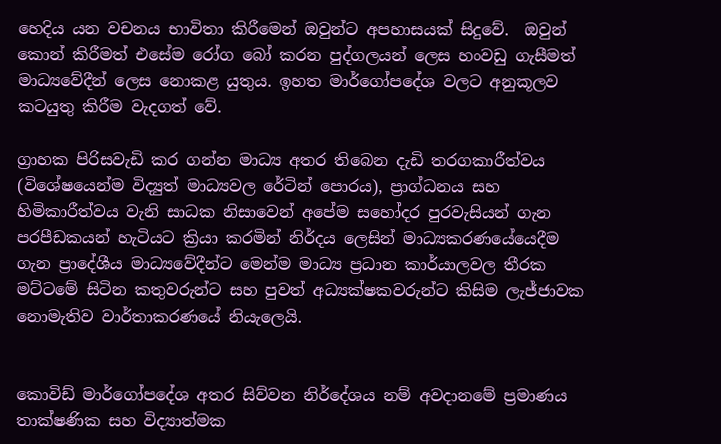හෙදිය යන වචනය භාවිතා කිරීමෙන් ඔවුන්ට අපහාසයක් සිදුවේ.  ඔවුන් කොන් කිරීමත් එසේම රෝග බෝ කරන පුද්ගලයන් ලෙස හංවඩු ගැසීමත් මාධ්‍යවේදීන් ලෙස නොකළ යුතුය. ඉහත මාර්ගෝපදේශ වලට අනුකූලව කටයුතු කිරීම වැදගත් වේ.

ග්‍රාහක පිරිසවැඩි කර ගන්න මාධ්‍ය අතර තිබෙන දැඩි තරගකාරීත්වය (විශේෂයෙන්ම විද්‍යුත් මාධ්‍යවල රේටින් පොරය), ප්‍රාග්ධනය සහ හිමිකාරීත්වය වැනි සාධක නිසාවෙන් අපේම සහෝදර පුරවැසියන් ගැන පරපීඩකයන් හැටියට ක්‍රියා කරමින් නිර්දය ලෙසින් මාධ්‍යකරණයේයෙදීම ගැන ප්‍රාදේශීය මාධ්‍යවේදීන්ට මෙන්ම මාධ්‍ය ප්‍රධාන කාර්යාලවල තීරක මට්ටමේ සිටින කතුවරුන්ට සහ පුවත් අධ්‍යක්ෂකවරුන්ට කිසිම ලැජ්ජාවක නොමැතිව වාර්තාකරණයේ නියැලෙයි.


කොවිඩ් මාර්ගෝපදේශ අතර සිව්වන නිර්දේශය නම් අවදානමේ ප්‍රමාණය තාක්ෂණික සහ විද්‍යාත්මක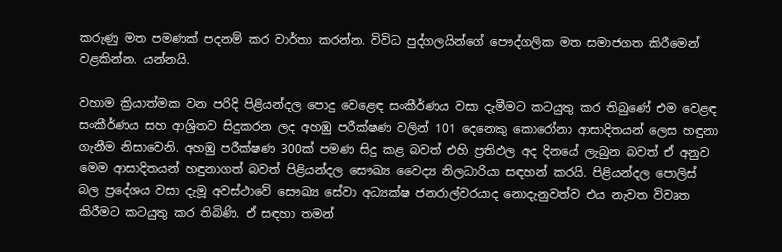කරුණු මත පමණක් පදනම් කර වාර්තා කරන්න. විවිධ පුද්ගලයින්ගේ පෞද්ගලික මත සමාජගත කිරීමෙන් වළකින්න. යන්නයි.

වහාම ක්‍රියාත්මක වන පරිදි පිළියන්දල පොදු වෙළෙඳ සංකීර්ණය වසා දැමීමට කටයුතු කර තිබුණේ එම වෙළඳ සංකීර්ණය සහ ආශ්‍රිතව සිදුකරන ලද අහඹු පරීක්ෂණ වලින් 101 දෙනෙකු කොරෝනා ආසාදිතයන් ලෙස හඳුනා ගැනීම නිසාවෙනි. අහඹු පරීක්ෂණ 300ක් පමණ සිදු කළ බවත් එහි ප්‍රතිඵල අද දිනයේ ලැබුන බවත් ඒ අනුව මෙම ආසාදිතයන් හඳුනාගත් බවත් පිළියන්දල සෞඛ්‍ය වෛද්‍ය නිලධාරියා සඳහන් කරයි. පිළියන්දල පොලිස් බල ප්‍රදේශය වසා දැමූ අවස්ථාවේ සෞඛ්‍ය සේවා අධ්‍යක්ෂ ජනරාල්වරයාද නොදැනුවත්ව එය නැවත විවෘත කිරීමට කටයුතු කර තිබිණි. ඒ සඳහා තමන්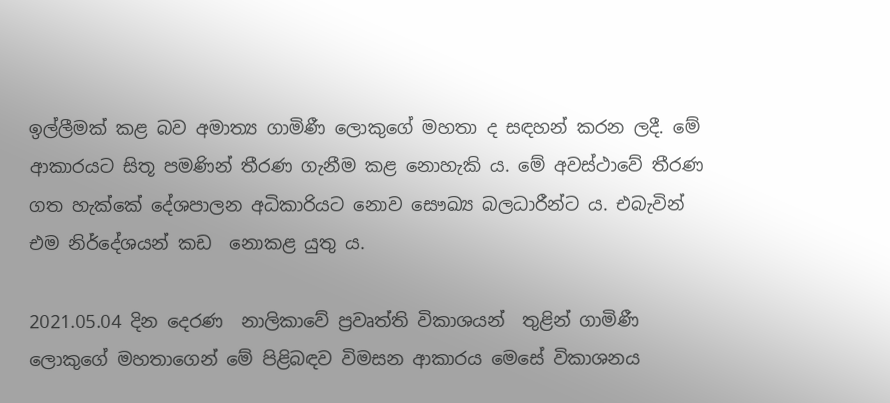ඉල්ලීමක් කළ බව අමාත්‍ය ගාමිණී ලොකුගේ මහතා ද සඳහන් කරන ලදී. මේ ආකාරයට සිතූ පමණින් තීරණ ගැනීම කළ නොහැකි ය. මේ අවස්ථාවේ තීරණ ගත හැක්කේ දේශපාලන අධිකාරියට නොව සෞඛ්‍ය බලධාරීන්ට ය. එබැවින් එම නිර්දේශයන් කඩ  නොකළ යුතු ය.

2021.05.04 දින දෙරණ  නාලිකාවේ ප්‍රවෘත්ති විකාශයන්  තුළින් ගාමිණී ලොකුගේ මහතාගෙන් මේ පිළිබඳව විමසන ආකාරය මෙසේ විකාශනය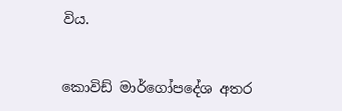විය.


කොවිඩ් මාර්ගෝපදේශ අතර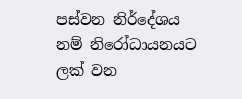පස්වන නිර්දේශය නම් නිරෝධායනයට ලක් වන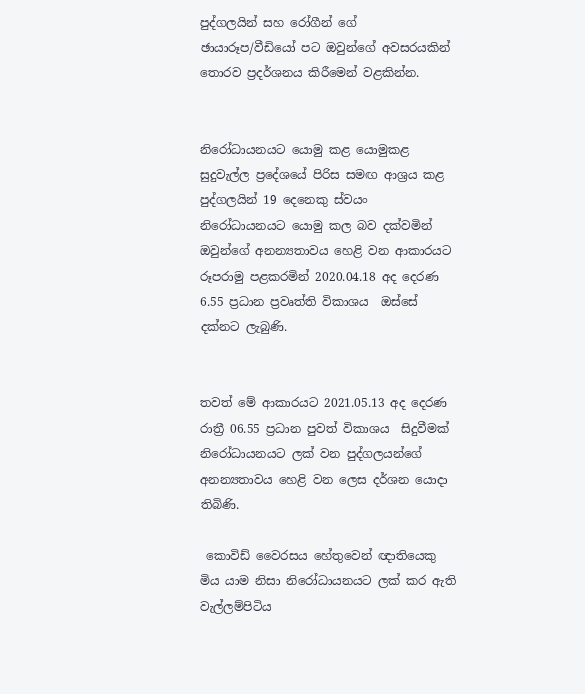පුද්ගලයින් සහ රෝගීන් ගේ ඡායාරූප/වීඩියෝ පට ඔවුන්ගේ අවසරයකින් තොරව ප්‍රදර්ශනය කිරීමෙන් වළකින්න.


නිරෝධායනයට යොමු කළ යොමුකළ සුදුවැල්ල ප්‍රදේශයේ පිරිස සමඟ ආශ්‍රය කළ පුද්ගලයින් 19 දෙනෙකු ස්වයං  නිරෝධායනයට යොමු කල බව දක්වමින් ඔවුන්ගේ අනන්‍යතාවය හෙළි වන ආකාරයට රූපරාමු පළකරමින් 2020.04.18 අද දෙරණ 6.55 ප්‍රධාන ප්‍රවෘත්ති විකාශය  ඔස්සේ දක්නට ලැබුණි.


තවත් මේ ආකාරයට 2021.05.13 අද දෙරණ රාත්‍රී 06.55 ප්‍රධාන පුවත් විකාශය  සිදුවීමක් නිරෝධායනයට ලක් වන පුද්ගලයන්ගේ අනන්‍යතාවය හෙළි වන ලෙස දර්ශන යොදා තිබිණි.

 කොවිඩ් වෛරසය හේතුවෙන් ඥාතියෙකු මිය යාම නිසා නිරෝධායනයට ලක් කර ඇති වැල්ලම්පිටිය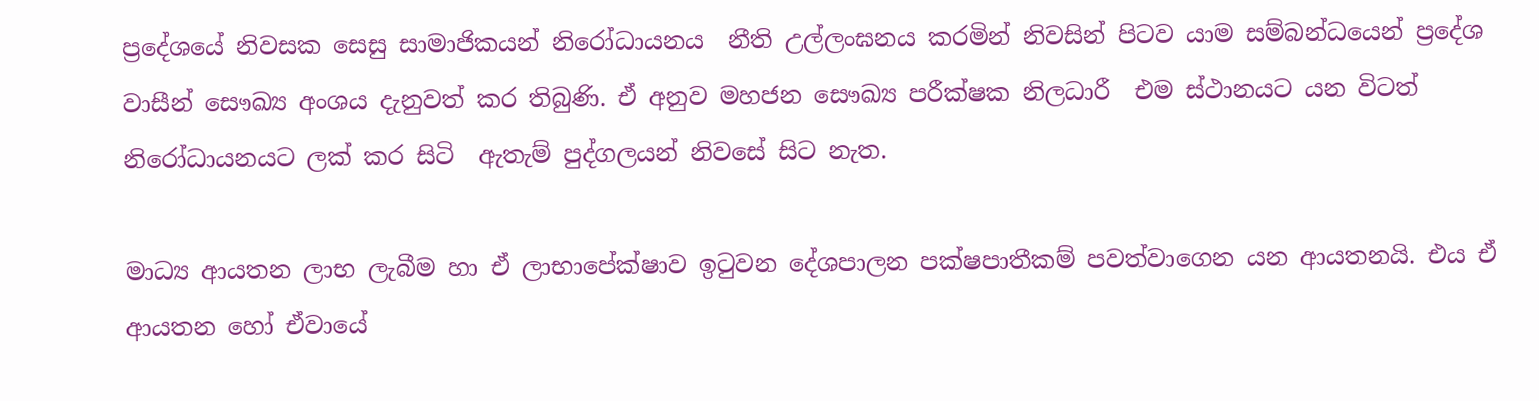ප්‍රදේශයේ නිවසක සෙසු සාමාජිකයන් නිරෝධායනය  නීති උල්ලංඝනය කරමින් නිවසින් පිටව යාම සම්බන්ධයෙන් ප්‍රදේශ වාසීන් සෞඛ්‍ය අංශය දැනුවත් කර තිබුණි. ඒ අනුව මහජන සෞඛ්‍ය පරීක්ෂක නිලධාරී  එම ස්ථානයට යන විටත් නිරෝධායනයට ලක් කර සිටි  ඇතැම් පුද්ගලයන් නිවසේ සිට නැත.

මාධ්‍ය ආයතන ලාභ ලැබීම හා ඒ ලාභාපේක්ෂාව ඉටුවන දේශපාලන පක්ෂපාතීකම් පවත්වාගෙන යන ආයතනයි. එය ඒ ආයතන හෝ ඒවායේ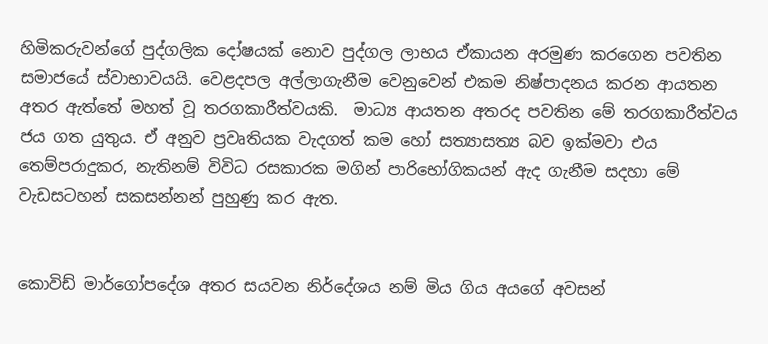හිමිකරුවන්ගේ පුද්ගලික දෝෂයක් නොව පුද්ගල ලාභය ඒකායන අරමුණ කරගෙන පවතින සමාජයේ ස්වාභාවයයි. වෙළදපල අල්ලාගැනීම වෙනුවෙන් එකම නිෂ්පාදනය කරන ආයතන අතර ඇත්තේ මහත් වූ තරගකාරීත්වයකි.  මාධ්‍ය ආයතන අතරද පවතින මේ තරගකාරීත්වය ජය ගත යුතුය. ඒ අනුව ප්‍රවෘතියක වැදගත් කම හෝ සත්‍යාසත්‍ය බව ඉක්මවා එය තෙම්පරාදුකර, නැතිනම් විවිධ රසකාරක මගින් පාරිභෝගිකයන් ඇද ගැනීම සදහා මේ වැඩසටහන් සකසන්නන් පුහුණු කර ඇත.


කොවිඩ් මාර්ගෝපදේශ අතර සයවන නිර්දේශය නම් මිය ගිය අයගේ අවසන්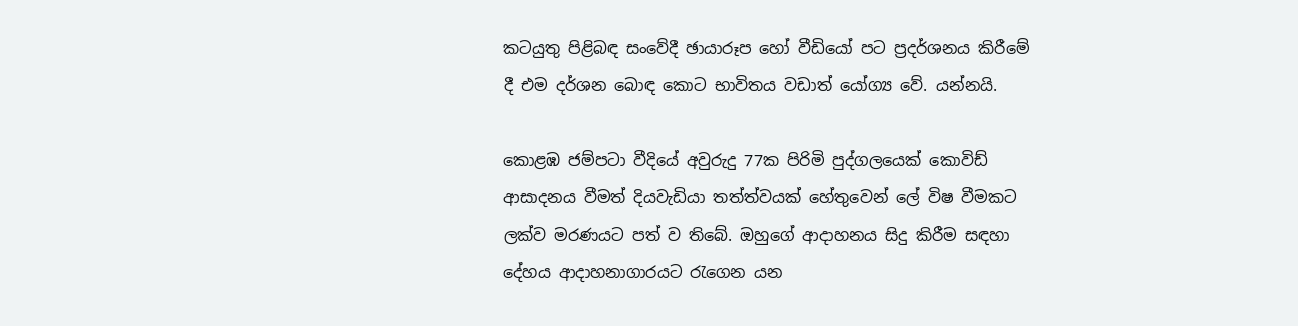කටයුතු පිළිබඳ සංවේදී ඡායාරූප හෝ වීඩියෝ පට ප්‍රදර්ශනය කිරීමේ දී එම දර්ශන බොඳ කොට භාවිතය වඩාත් යෝග්‍ය වේ. යන්නයි.

කොළඹ ජම්පටා වීදියේ අවුරුදු 77ක පිරිමි පුද්ගලයෙක් කොවිඩ් ආසාදනය වීමත් දියවැඩියා තත්ත්වයක් හේතුවෙන් ලේ විෂ වීමකට ලක්ව මරණයට පත් ව තිබේ. ඔහුගේ ආදාහනය සිදු කිරීම සඳහා දේහය ආදාහනාගාරයට රැගෙන යන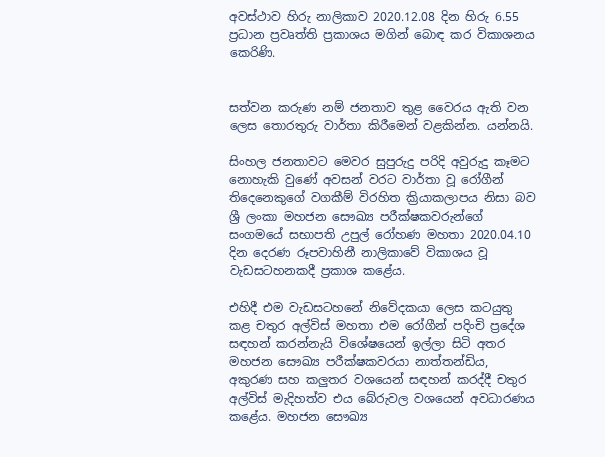අවස්ථාව හිරු නාලිකාව 2020.12.08 දින හිරු 6.55 ප්‍රධාන ප්‍රවෘත්ති ප්‍රකාශය මගින් බොඳ කර විකාශනය කෙරිණි.


සත්වන කරුණ නම් ජනතාව තුළ වෛරය ඇති වන ලෙස තොරතුරු වාර්තා කිරීමෙන් වළකින්න. යන්නයි.

සිංහල ජනතාවට මෙවර සුපුරුදු පරිදි අවුරුදු කෑමට නොහැකි වුණේ අවසන් වරට වාර්තා වූ රෝගීන් තිදෙනෙකුගේ වගකීම් විරහිත ක්‍රියාකලාපය නිසා බව ශ්‍රී ලංකා මහජන සෞඛ්‍ය පරීක්ෂකවරුන්ගේ සංගමයේ සභාපති උපුල් රෝහණ මහතා 2020.04.10 දින දෙරණ රූපවාහිනී නාලිකාවේ විකාශය වූ වැඩසටහනකදී ප්‍රකාශ කළේය.

එහිදී එම වැඩසටහනේ නිවේදකයා ලෙස කටයුතු කළ චතුර අල්විස් මහතා එම රෝගීන් පදිංචි ප්‍රදේශ සඳහන් කරන්නැයි විශේෂයෙන් ඉල්ලා සිටි අතර මහජන සෞඛ්‍ය පරීක්ෂකවරයා නාත්තන්ඩිය, අකුරණ සහ කලුතර වශයෙන් සඳහන් කරද්දී චතුර අල්විස් මැදිහත්ව එය බේරුවල වශයෙන් අවධාරණය කළේය. මහජන සෞඛ්‍ය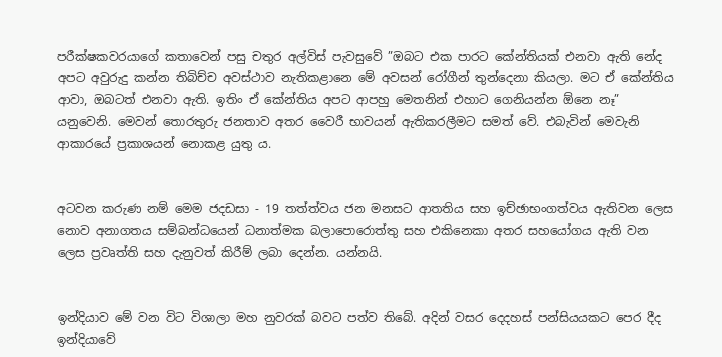පරීක්ෂකවරයාගේ කතාවෙන් පසු චතුර අල්විස් පැවසුවේ ”ඔබට එක පාරට කේන්තියක් එනවා ඇති නේද අපට අවුරුදු කන්න තිබිච්ච අවස්ථාව නැතිකළානෙ මේ අවසන් රෝගීන් තුන්දෙනා කියලා. මට ඒ කේන්තිය ආවා, ඔබටත් එනවා ඇති. ඉතිං ඒ කේන්තිය අපට ආපහු මෙතනින් එහාට ගෙනියන්න ඕනෙ නෑ” යනුවෙනි. මෙවන් තොරතුරු ජනතාව අතර වෛරී භාවයන් ඇතිකරලීමට සමත් වේ. එබැවින් මෙවැනි ආකාරයේ ප්‍රකාශයන් නොකළ යුතු ය.


අටවන කරුණ නම් මෙම ජදඩසා - 19 තත්ත්වය ජන මනසට ආතතිය සහ ඉච්ඡාභංගත්වය ඇතිවන ලෙස නොව අනාගතය සම්බන්ධයෙන් ධනාත්මක බලාපොරොත්තු සහ එකිනෙකා අතර සහයෝගය ඇති වන ලෙස ප්‍රවෘත්ති සහ දැනුවත් කිරීම් ලබා දෙන්න. යන්නයි.


ඉන්දියාව මේ වන විට විශාලා මහ නුවරක් බවට පත්ව තිබේ. අදින් වසර දෙදහස් පන්සියයකට පෙර දීද ඉන්දියාවේ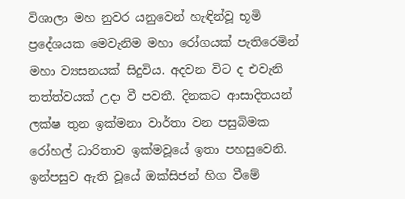විශාලා මහ නුවර යනුවෙන් හැඳින්වූ භූමි ප්‍රදේශයක මෙවැනිම මහා රෝගයක් පැතිරෙමින් මහා ව්‍යසනයක් සිදුවිය. අදවන විට ද එවැනි තත්ත්වයක් උදා වී පවතී. දිනකට ආසාදිතයන් ලක්ෂ තුන ඉක්මනා වාර්තා වන පසුබිමක රෝහල් ධාරිතාව ඉක්මවූයේ ඉතා පහසුවෙනි. ඉන්පසුව ඇති වූයේ ඔක්සිජන් හිග වීමේ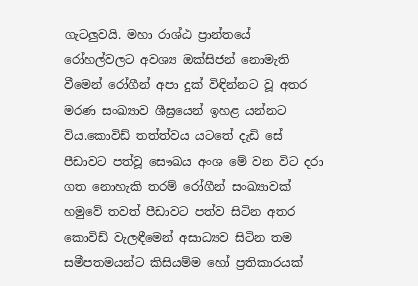ගැටලුවයි. මහා රාශ්ඨ ප්‍රාන්තයේ රෝහල්වලට අවශ්‍ය ඔක්සිජන් නොමැති වීමෙන් රෝගීන් අපා දුක් විඳින්නට වූ අතර මරණ සංඛ්‍යාව ශීඝ්‍රයෙන් ඉහළ යන්නට විය.කොවිඩ් තත්ත්වය යටතේ දැඩි සේ පීඩාවට පත්වූ සෞඛය අංශ මේ වන විට දරා ගත නොහැකි තරම් රෝගීන් සංඛ්‍යාවක් හමුවේ තවත් පීඩාවට පත්ව සිටින අතර කොවිඩ් වැලඳීමෙන් අසාධ්‍යව සිටින තම සමීපතමයන්ට කිසියම්ම හෝ ප්‍රතිකාරයක්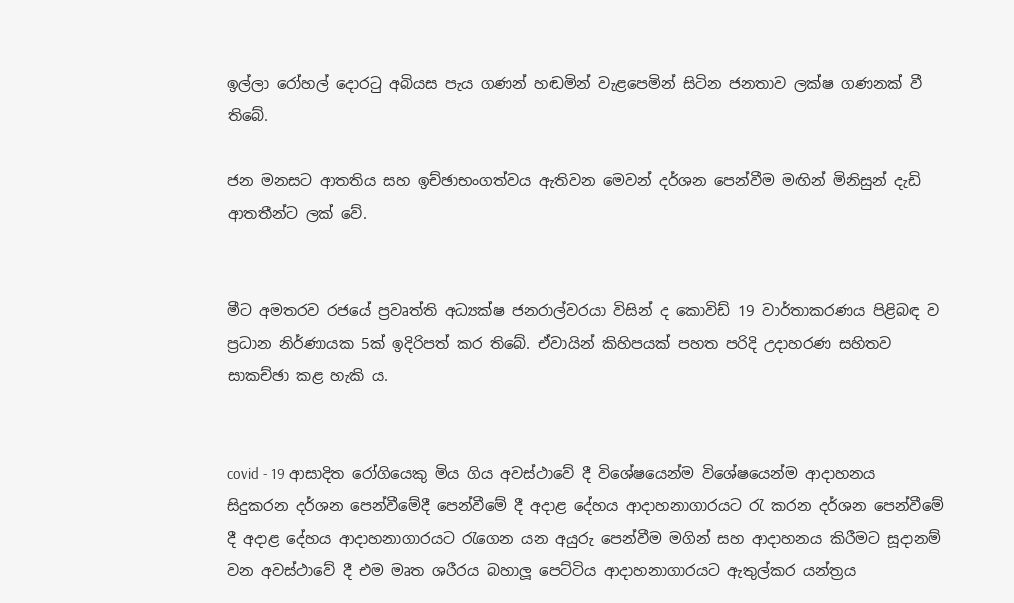ඉල්ලා රෝහල් දොරටු අබියස පැය ගණන් හඬමින් වැළපෙමින් සිටින ජනතාව ලක්ෂ ගණනක් වී තිබේ.

ජන මනසට ආතතිය සහ ඉච්ඡාභංගත්වය ඇතිවන මෙවන් දර්ශන පෙන්වීම මඟින් මිනිසුන් දැඩි ආතතීන්ට ලක් වේ.


මීට අමතරව රජයේ ප්‍රවෘත්ති අධ්‍යක්ෂ ජනරාල්වරයා විසින් ද කොවිඩ් 19 වාර්තාකරණය පිළිබඳ ව ප්‍රධාන නිර්ණායක 5ක් ඉදිරිපත් කර තිබේ. ඒවායින් කිහිපයක් පහත පරිදි උදාහරණ සහිතව  සාකච්ඡා කළ හැකි ය.


covid - 19 ආසාදිත රෝගියෙකු මිය ගිය අවස්ථාවේ දී විශේෂයෙන්ම විශේෂයෙන්ම ආදාහනය සිදුකරන දර්ශන පෙන්වීමේදී පෙන්වීමේ දී අදාළ දේහය ආදාහනාගාරයට රැ කරන දර්ශන පෙන්වීමේ දී අදාළ දේහය ආදාහනාගාරයට රැගෙන යන අයුරු පෙන්වීම මගින් සහ ආදාහනය කිරීමට සූදානම් වන අවස්ථාවේ දී එම මෘත ශරීරය බහාලූ පෙට්ටිය ආදාහනාගාරයට ඇතුල්කර යන්ත්‍රය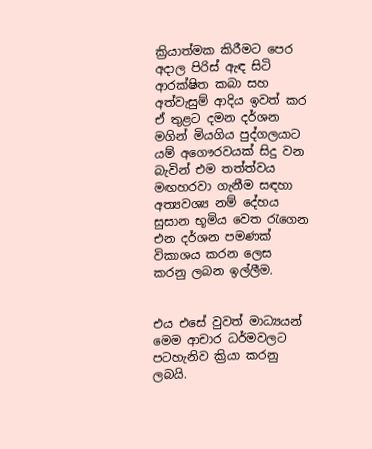ක්‍රියාත්මක කිරීමට පෙර අදාල පිරිස් ඇඳ සිටි ආරක්ෂිත කබා සහ අත්වැසුම් ආදිය ඉවත් කර ඒ තුළට දමන දර්ශන මගින් මියගිය පුද්ගලයාට යම් අගෞරවයක් සිදු වන බැවින් එම තත්ත්වය මඟහරවා ගැනීම සඳහා අත්‍යවශ්‍ය නම් දේහය සුසාන භූමිය වෙත රැගෙන එන දර්ශන පමණක් විකාශය කරන ලෙස කරනු ලබන ඉල්ලීම.


එය එසේ වුවත් මාධ්‍යයන් මෙම ආචාර ධර්මවලට පටහැනිව ක්‍රියා කරනු ලබයි.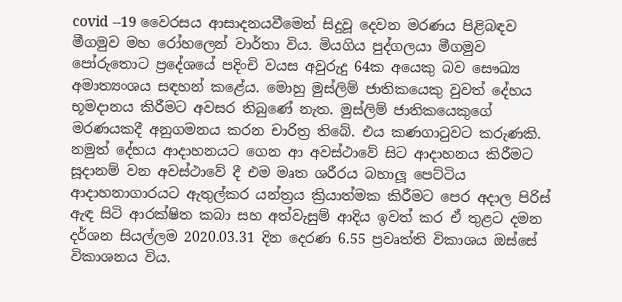covid --19 වෛරසය ආසාදනයවීමෙන් සිදුවූ දෙවන මරණය පිළිබඳව මීගමුව මහ රෝහලෙන් වාර්තා විය. මියගිය පුද්ගලයා මීගමුව පෝරුතොට ප්‍රදේශයේ පදිංචි වයස අවුරුදු 64ක අයෙකු බව සෞඛ්‍ය අමාත්‍යංශය සඳහන් කළේය. මොහු මුස්ලිම් ජාතිකයෙකු වුවත් දේහය භූමදානය කිරීමට අවසර තිබුණේ නැත. මුස්ලිම් ජාතිකයෙකුගේ මරණයකදී අනුගමනය කරන චාරිත්‍ර තිබේ. එය කණගාටුවට කරුණකි. නමුත් දේහය ආදාහනයට ගෙන ආ අවස්ථාවේ සිට ආදාහනය කිරීමට සූදානම් වන අවස්ථාවේ දී එම මෘත ශරීරය බහාලූ පෙට්ටිය ආදාහනාගාරයට ඇතුල්කර යන්ත්‍රය ක්‍රියාත්මක කිරීමට පෙර අදාල පිරිස් ඇඳ සිටි ආරක්ෂිත කබා සහ අත්වැසුම් ආදිය ඉවත් කර ඒ තුළට දමන දර්ශන සියල්ලම 2020.03.31 දින දෙරණ 6.55 ප්‍රවෘත්ති විකාශය ඔස්සේ විකාශනය විය.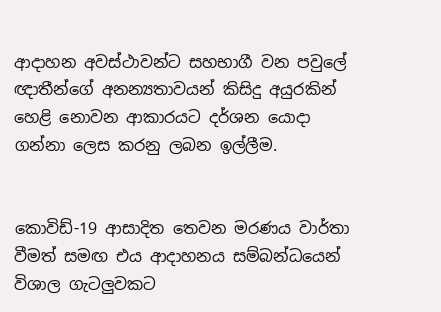ආදාහන අවස්ථාවන්ට සහභාගී වන පවුලේ ඥාතීන්ගේ අනන්‍යතාවයන් කිසිදු අයුරකින් හෙළි නොවන ආකාරයට දර්ශන යොදා ගන්නා ලෙස කරනු ලබන ඉල්ලීම.


කොවිඩ්-19 ආසාදිත තෙවන මරණය වාර්තා වීමත් සමඟ එය ආදාහනය සම්බන්ධයෙන් විශාල ගැටලුවකට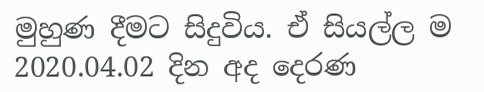මුහුණ දීමට සිදුවිය. ඒ සියල්ල ම 2020.04.02 දින අද දෙරණ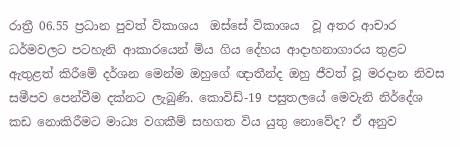රාත්‍රී 06.55 ප්‍රධාන පුවත් විකාශය  ඔස්සේ විකාශය  වූ අතර ආචාර ධර්මවලට පටහැනි ආකාරයෙන් මිය ගිය දේහය ආදාහනාගාරය තුළට ඇතුළත් කිරීමේ දර්ශන මෙන්ම ඔහුගේ ඥාතීන්ද ඔහු ජීවත් වූ මරදාන නිවස සමීපව පෙන්වීම දක්නට ලැබුණි. කොවිඩ්-19 පසුතලයේ මෙවැනි නිර්දේශ කඩ නොකිරීමට මාධ්‍ය වගකීම් සහගත විය යුතු නොවේද? ඒ අනුව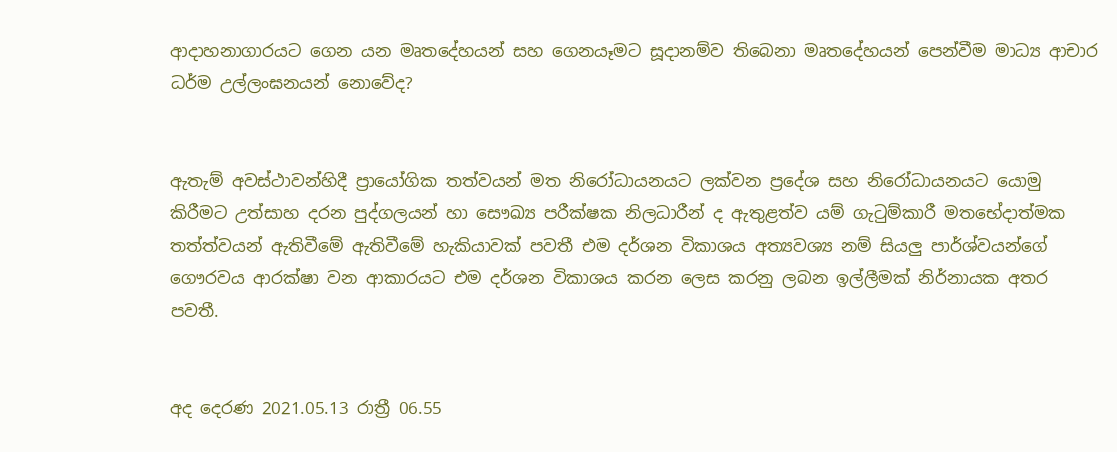ආදාහනාගාරයට ගෙන යන මෘතදේහයන් සහ ගෙනයෑමට සූදානම්ව තිබෙනා මෘතදේහයන් පෙන්වීම මාධ්‍ය ආචාර ධර්ම උල්ලංඝනයන් නොවේද?


ඇතැම් අවස්ථාවන්හිදී ප්‍රායෝගික තත්වයන් මත නිරෝධායනයට ලක්වන ප්‍රදේශ සහ නිරෝධායනයට යොමු කිරීමට උත්සාහ දරන පුද්ගලයන් හා සෞඛ්‍ය පරීක්ෂක නිලධාරීන් ද ඇතුළත්ව යම් ගැටුම්කාරී මතභේදාත්මක තත්ත්වයන් ඇතිවීමේ ඇතිවීමේ හැකියාවක් පවතී එම දර්ශන විකාශය අත්‍යවශ්‍ය නම් සියලු පාර්ශ්වයන්ගේ ගෞරවය ආරක්ෂා වන ආකාරයට එම දර්ශන විකාශය කරන ලෙස කරනු ලබන ඉල්ලීමක් නිර්නායක අතර පවතී.


අද දෙරණ 2021.05.13 රාත්‍රී 06.55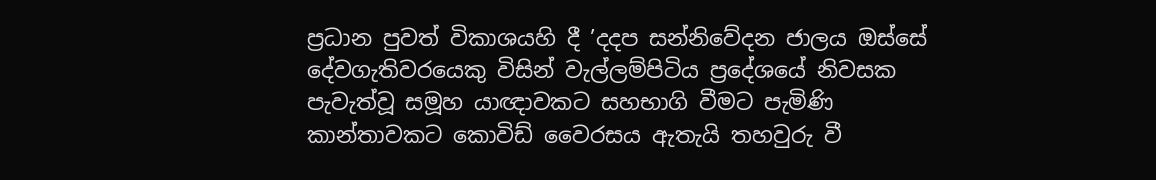ප්‍රධාන පුවත් විකාශයහි දී ’දදප සන්නිවේදන ජාලය ඔස්සේ දේවගැතිවරයෙකු විසින් වැල්ලම්පිටිය ප්‍රදේශයේ නිවසක පැවැත්වූ සමූහ යාඥාවකට සහභාගි වීමට පැමිණි කාන්තාවකට කොවිඩ් වෛරසය ඇතැයි තහවුරු වී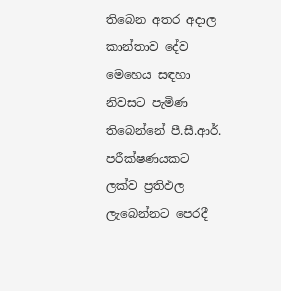තිබෙන අතර අදාල කාන්තාව දේව මෙහෙය සඳහා නිවසට පැමිණ තිබෙන්නේ පී.සී.ආර්. පරීක්ෂණයකට ලක්ව ප්‍රතිඵල ලැබෙන්නට පෙරදී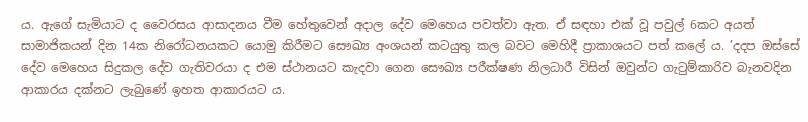ය. ඇගේ සැමියාට ද වෛරසය ආසාදනය වීම හේතුවෙන් අදාල දේව මෙහෙය පවත්වා ඇත. ඒ සඳහා එක් වූ පවුල් 6කට අයත් සාමාජිකයන් දින 14ක නිරෝධනයකට යොමු කිරීමට සෞඛ්‍ය අංශයන් කටයුතු කල බවට මෙහිදී ප්‍රාකාශයට පත් කලේ ය. ’දදප ඔස්සේ දේව මෙහෙය සිදුකල දේව ගැතිවරයා ද එම ස්ථානයට කැදවා ගෙන සෞඛ්‍ය පරීක්ෂණ නිලධාරී විසින් ඔවුන්ට ගැටුම්කාරිව බැනවදින ආකාරය දක්නට ලැබුණේ ඉහත ආකාරයට ය.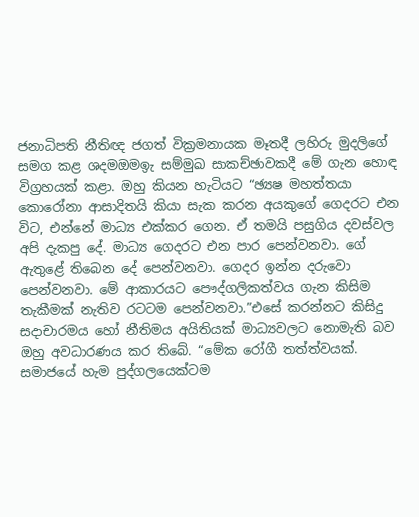ජනාධිපති නීතිඥ ජගත් වික්‍රමනායක මෑතදී ලහිරු මුදලිගේ සමග කළ ශදමඔමඉැ සම්මුඛ සාකච්ඡාවකදී මේ ගැන හොඳ විග්‍රහයක් කළා. ඔහු කියන හැටියට “ඡ්‍යෂ මහත්තයා කොරෝනා ආසාදිතයි කියා සැක කරන අයකුගේ ගෙදරට එන විට, එන්නේ මාධ්‍ය එක්කර ගෙන. ඒ තමයි පසුගිය දවස්වල අපි දැකපු දේ. මාධ්‍ය ගෙදරට එන පාර පෙන්වනවා. ගේ ඇතුළේ තිබෙන දේ පෙන්වනවා. ගෙදර ඉන්න දරුවො පෙන්වනවා. මේ ආකාරයට පෞද්ගලිකත්වය ගැන කිසිම තැකීමක් නැතිව රටටම පෙන්වනවා.”එසේ කරන්නට කිසිදු සදාචාරමය හෝ නීතිමය අයිතියක් මාධ්‍යවලට නොමැති බව ඔහු අවධාරණය කර තිබේ. “මේක රෝගී තත්ත්වයක්. සමාජයේ හැම පුද්ගලයෙක්ටම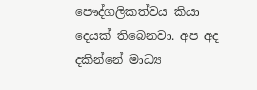පෞද්ගලිකත්වය කියා දෙයක් තිබෙනවා. අප අද දකින්නේ මාධ්‍ය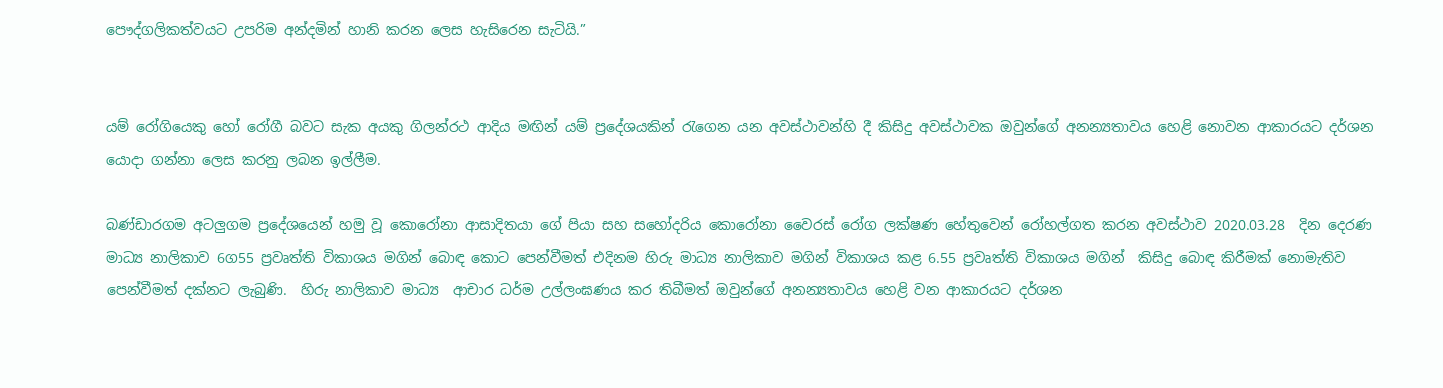පෞද්ගලිකත්වයට උපරිම අන්දමින් හානි කරන ලෙස හැසිරෙන සැටියි.”


යම් රෝගියෙකු හෝ රෝගී බවට සැක අයකු ගිලන්රථ ආදිය මඟින් යම් ප්‍රදේශයකින් රැගෙන යන අවස්ථාවන්හි දී කිසිදු අවස්ථාවක ඔවුන්ගේ අනන්‍යතාවය හෙළි නොවන ආකාරයට දර්ශන යොදා ගන්නා ලෙස කරනු ලබන ඉල්ලීම.

බණ්ඩාරගම අටලුගම ප්‍රදේශයෙන් හමු වූ කොරෝනා ආසාදිතයා ගේ පියා සහ සහෝදරිය කොරෝනා වෛරස් රෝග ලක්ෂණ හේතුවෙන් රෝහල්ගත කරන අවස්ථාව 2020.03.28  දින දෙරණ මාධ්‍ය නාලිකාව 6ග55 ප්‍රවෘත්ති විකාශය මගින් බොඳ කොට පෙන්වීමත් එදිනම හිරු මාධ්‍ය නාලිකාව මගින් විකාශය කළ 6.55 ප්‍රවෘත්ති විකාශය මගින්  කිසිදු බොඳ කිරීමක් නොමැතිව පෙන්වීමත් දක්නට ලැබුණි.  හිරු නාලිකාව මාධ්‍ය  ආචාර ධර්ම උල්ලංඝණය කර තිබීමත් ඔවුන්ගේ අනන්‍යතාවය හෙළි වන ආකාරයට දර්ශන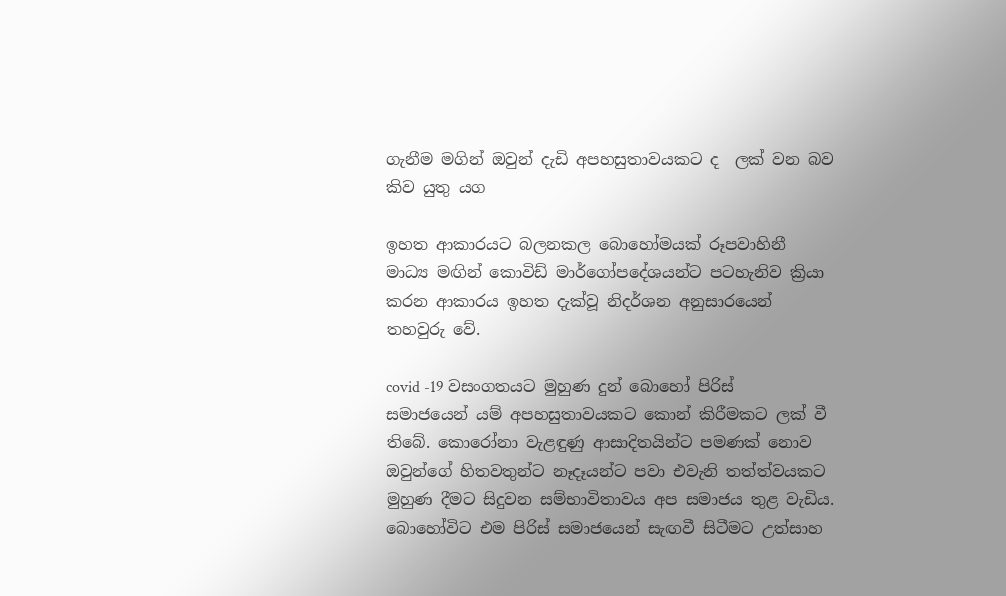ගැනීම මගින් ඔවුන් දැඩි අපහසුතාවයකට ද  ලක් වන බව කිව යුතු යග

ඉහත ආකාරයට බලනකල බොහෝමයක් රූපවාහිනී මාධ්‍ය මඟින් කොවිඩ් මාර්ගෝපදේශයන්ට පටහැනිව ක්‍රියා  කරන ආකාරය ඉහත දැක්වූ නිදර්ශන අනුසාරයෙන් තහවුරු වේ.

covid -19 වසංගතයට මුහුණ දුන් බොහෝ පිරිස් සමාජයෙන් යම් අපහසුතාවයකට කොන් කිරීමකට ලක් වී තිබේ. කොරෝනා වැළඳුණු ආසාදිතයින්ට පමණක් නොව ඔවුන්ගේ හිතවතුන්ට නෑදෑයන්ට පවා එවැනි තත්ත්වයකට මුහුණ දීමට සිදුවන සම්භාවිතාවය අප සමාජය තුළ වැඩිය. බොහෝවිට එම පිරිස් සමාජයෙන් සැඟවී සිටීමට උත්සාහ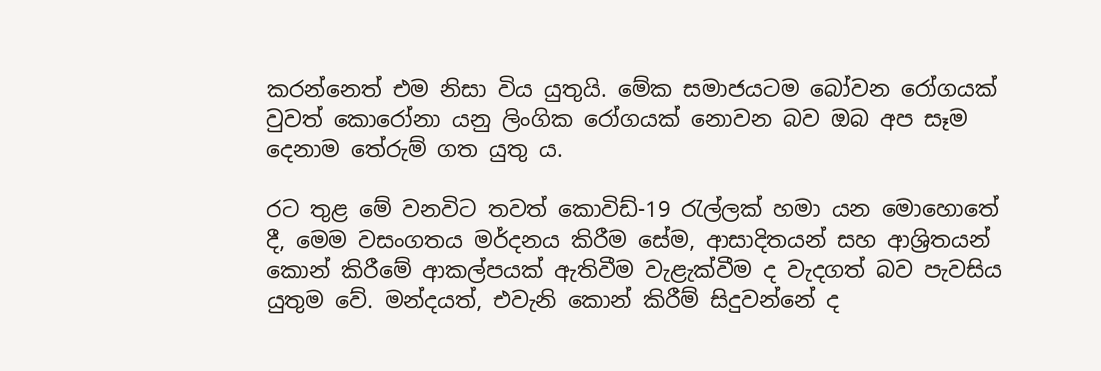කරන්නෙත් එම නිසා විය යුතුයි. මේක සමාජයටම බෝවන රෝගයක් වුවත් කොරෝනා යනු ලිංගික රෝගයක් නොවන බව ඔබ අප සෑම දෙනාම තේරුම් ගත යුතු ය.

රට තුළ මේ වනවිට තවත් කොවිඩ්-19 රැල්ලක් හමා යන මොහොතේ දී, මෙම වසංගතය මර්දනය කිරීම සේම, ආසාදිතයන් සහ ආශ්‍රිතයන් කොන් කිරීමේ ආකල්පයක් ඇතිවීම වැළැක්වීම ද වැදගත් බව පැවසිය යුතුම වේ. මන්දයත්, එවැනි කොන් කිරීම් සිදුවන්නේ ද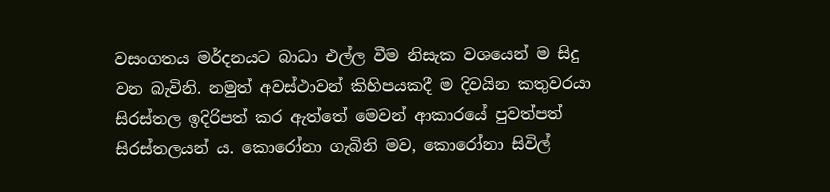වසංගතය මර්දනයට බාධා එල්ල වීම නිසැක වශයෙන් ම සිදු වන බැවිනි. නමුත් අවස්ථාවන් කිහිපයකදී ම දිවයින කතුවරයා සිරස්තල ඉදිරිපත් කර ඇත්තේ මෙවන් ආකාරයේ පුවත්පත් සිරස්තලයන් ය. කොරෝනා ගැබිනි මව, කොරෝනා සිවිල්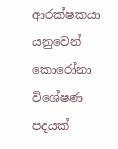ආරක්ෂකයා යනුවෙන් කොරෝනා විශේෂණ පදයක්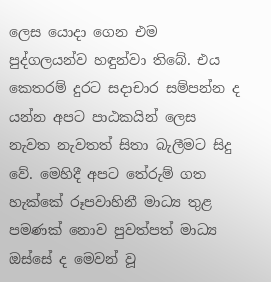ලෙස යොදා ගෙන එම පුද්ගලයන්ව හඳුන්වා තිබේ. එය කෙතරම් දුරට සදාචාර සම්පන්න ද යන්න අපට පාඨකයින් ලෙස නැවත නැවතත් සිතා බැලීමට සිදු වේ. මෙහිදී අපට තේරුම් ගත හැක්කේ රූපවාහිනී මාධ්‍ය තුළ පමණක් නොව පුවත්පත් මාධ්‍ය ඔස්සේ ද මෙවන් වූ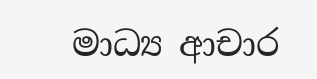මාධ්‍ය ආචාර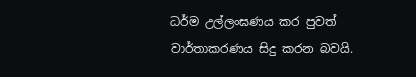ධර්ම උල්ලංඝණය කර පුවත් වාර්තාකරණය සිදු කරන බවයි.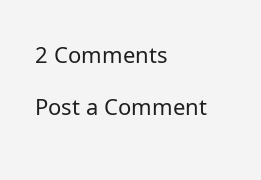2 Comments

Post a Comment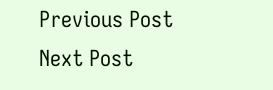Previous Post Next Post